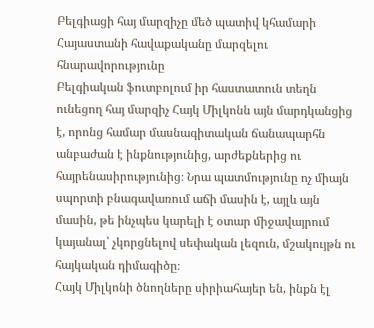Բելգիացի հայ մարզիչը մեծ պատիվ կհամարի Հայաստանի հավաքականը մարզելու հնարավորությունը
Բելգիական ֆուտբոլում իր հաստատուն տեղն ունեցող հայ մարզիչ Հայկ Միլկոնն այն մարդկանցից է, որոնց համար մասնագիտական ճանապարհն անբաժան է ինքնությունից, արժեքներից ու հայրենասիրությունից։ Նրա պատմությունը ոչ միայն սպորտի բնագավառում աճի մասին է, այլև այն մասին, թե ինչպես կարելի է օտար միջավայրում կայանալ՝ չկորցնելով սեփական լեզուն, մշակույթն ու հայկական դիմագիծը։
Հայկ Միլկոնի ծնողները սիրիահայեր են, ինքն էլ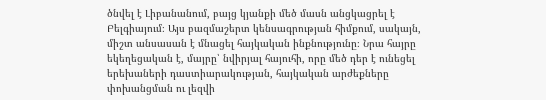ծնվել է Լիբանանում, բայց կյանքի մեծ մասն անցկացրել է Բելգիայում։ Այս բազմաշերտ կենսագրության հիմքում, սակայն, միշտ անսասան է մնացել հայկական ինքնությունը։ Նրա հայրը եկեղեցական է, մայրը՝ նվիրյալ հայուհի, որը մեծ դեր է ունեցել երեխաների դաստիարակության, հայկական արժեքները փոխանցման ու լեզվի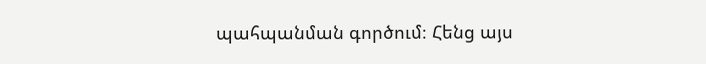պահպանման գործում։ Հենց այս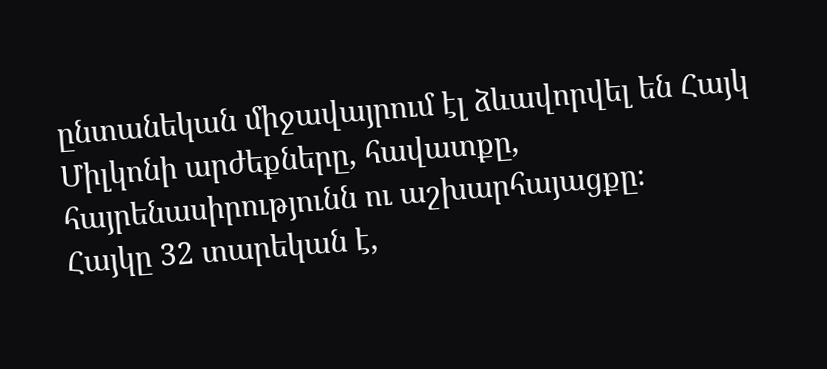ընտանեկան միջավայրում էլ ձևավորվել են Հայկ Միլկոնի արժեքները, հավատքը, հայրենասիրությունն ու աշխարհայացքը։
Հայկը 32 տարեկան է,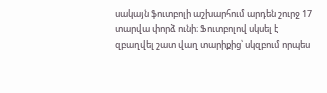սակայն ֆուտբոլի աշխարհում արդեն շուրջ 17 տարվա փորձ ունի։ Ֆուտբոլով սկսել է զբաղվել շատ վաղ տարիքից՝ սկզբում որպես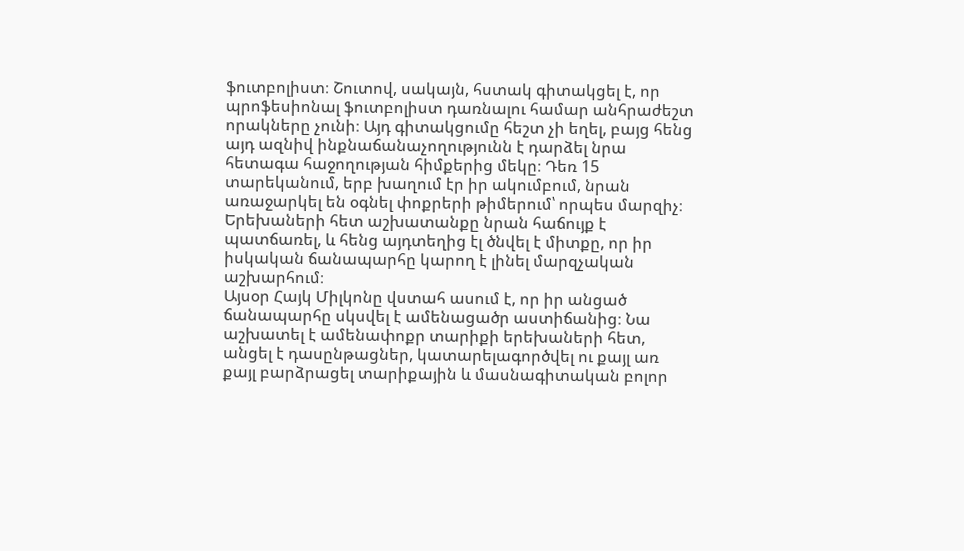ֆուտբոլիստ։ Շուտով, սակայն, հստակ գիտակցել է, որ պրոֆեսիոնալ ֆուտբոլիստ դառնալու համար անհրաժեշտ որակները չունի։ Այդ գիտակցումը հեշտ չի եղել, բայց հենց այդ ազնիվ ինքնաճանաչողությունն է դարձել նրա հետագա հաջողության հիմքերից մեկը։ Դեռ 15 տարեկանում, երբ խաղում էր իր ակումբում, նրան առաջարկել են օգնել փոքրերի թիմերում՝ որպես մարզիչ։ Երեխաների հետ աշխատանքը նրան հաճույք է պատճառել, և հենց այդտեղից էլ ծնվել է միտքը, որ իր իսկական ճանապարհը կարող է լինել մարզչական աշխարհում։
Այսօր Հայկ Միլկոնը վստահ ասում է, որ իր անցած ճանապարհը սկսվել է ամենացածր աստիճանից։ Նա աշխատել է ամենափոքր տարիքի երեխաների հետ, անցել է դասընթացներ, կատարելագործվել ու քայլ առ քայլ բարձրացել տարիքային և մասնագիտական բոլոր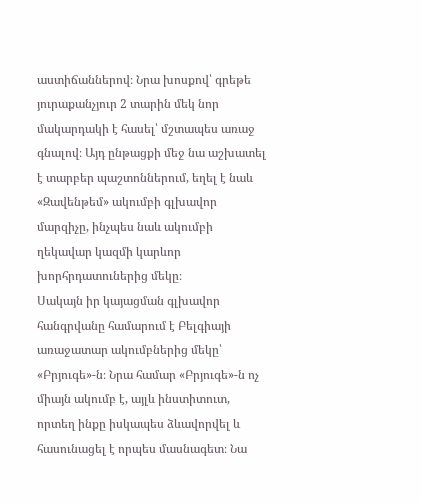աստիճաններով։ Նրա խոսքով՝ գրեթե յուրաքանչյուր 2 տարին մեկ նոր մակարդակի է հասել՝ մշտապես առաջ գնալով։ Այդ ընթացքի մեջ նա աշխատել է տարբեր պաշտոններում, եղել է նաև «Զավենթեմ» ակումբի գլխավոր մարզիչը, ինչպես նաև ակումբի ղեկավար կազմի կարևոր խորհրդատուներից մեկը։
Սակայն իր կայացման գլխավոր հանգրվանը համարում է Բելգիայի առաջատար ակումբներից մեկը՝ «Բրյուգե»-ն։ Նրա համար «Բրյուգե»-ն ոչ միայն ակումբ է, այլև ինստիտուտ, որտեղ ինքը իսկապես ձևավորվել և հասունացել է որպես մասնագետ։ Նա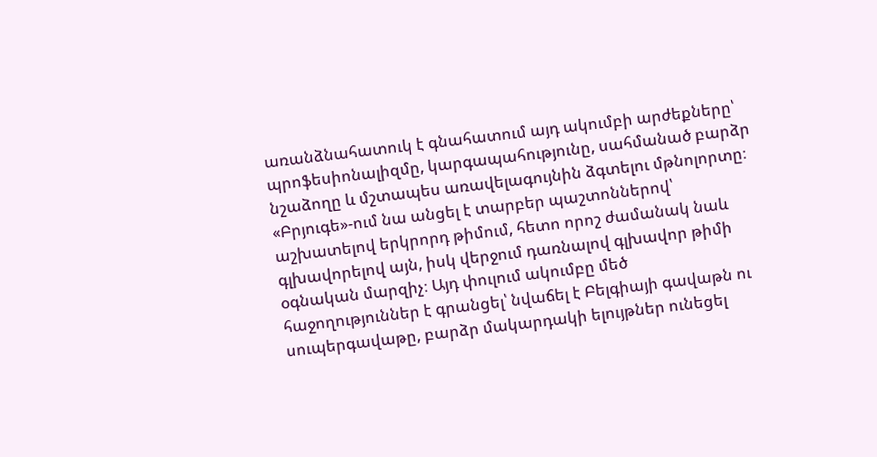առանձնահատուկ է գնահատում այդ ակումբի արժեքները՝ պրոֆեսիոնալիզմը, կարգապահությունը, սահմանած բարձր նշաձողը և մշտապես առավելագույնին ձգտելու մթնոլորտը։ «Բրյուգե»-ում նա անցել է տարբեր պաշտոններով՝ աշխատելով երկրորդ թիմում, հետո որոշ ժամանակ նաև գլխավորելով այն, իսկ վերջում դառնալով գլխավոր թիմի օգնական մարզիչ։ Այդ փուլում ակումբը մեծ հաջողություններ է գրանցել՝ նվաճել է Բելգիայի գավաթն ու սուպերգավաթը, բարձր մակարդակի ելույթներ ունեցել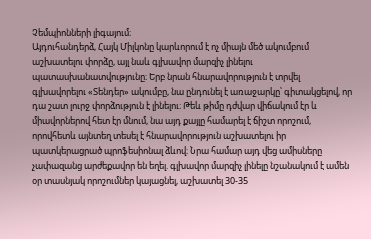Չեմպիոնների լիգայում։
Այդուհանդերձ, Հայկ Միլկոնը կարևորում է ոչ միայն մեծ ակումբում աշխատելու փորձը, այլ նաև գլխավոր մարզիչ լինելու պատասխանատվությունը։ Երբ նրան հնարավորություն է տրվել գլխավորելու «Տենդեր» ակումբը, նա ընդունել է առաջարկը՝ գիտակցելով, որ դա շատ լուրջ փորձություն է լինելու։ Թեև թիմը դժվար վիճակում էր և միավորներով հետ էր մնում, նա այդ քայլը համարել է ճիշտ որոշում, որովհետև այնտեղ տեսել է հնարավորություն աշխատելու իր պատկերացրած պրոֆեսիոնալ ձևով։ Նրա համար այդ վեց ամիսները չափազանց արժեքավոր են եղել. գլխավոր մարզիչ լինելը նշանակում է ամեն օր տասնյակ որոշումներ կայացնել, աշխատել 30-35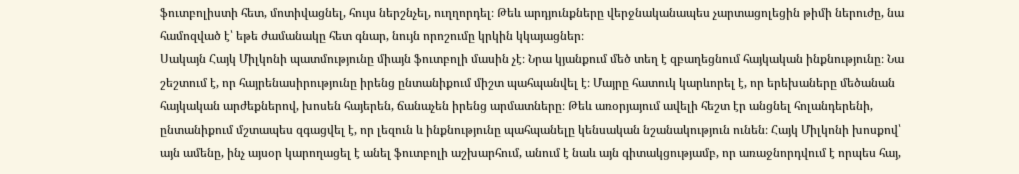ֆուտբոլիստի հետ, մոտիվացնել, հույս ներշնչել, ուղղորդել։ Թեև արդյունքները վերջնականապես չարտացոլեցին թիմի ներուժը, նա համոզված է՝ եթե ժամանակը հետ գնար, նույն որոշումը կրկին կկայացներ։
Սակայն Հայկ Միլկոնի պատմությունը միայն ֆուտբոլի մասին չէ։ Նրա կյանքում մեծ տեղ է զբաղեցնում հայկական ինքնությունը։ Նա շեշտում է, որ հայրենասիրությունը իրենց ընտանիքում միշտ պահպանվել է։ Մայրը հատուկ կարևորել է, որ երեխաները մեծանան հայկական արժեքներով, խոսեն հայերեն, ճանաչեն իրենց արմատները։ Թեև առօրյայում ավելի հեշտ էր անցնել հոլանդերենի, ընտանիքում մշտապես զգացվել է, որ լեզուն և ինքնությունը պահպանելը կենսական նշանակություն ունեն։ Հայկ Միլկոնի խոսքով՝ այն ամենը, ինչ այսօր կարողացել է անել ֆուտբոլի աշխարհում, անում է նաև այն գիտակցությամբ, որ առաջնորդվում է որպես հայ,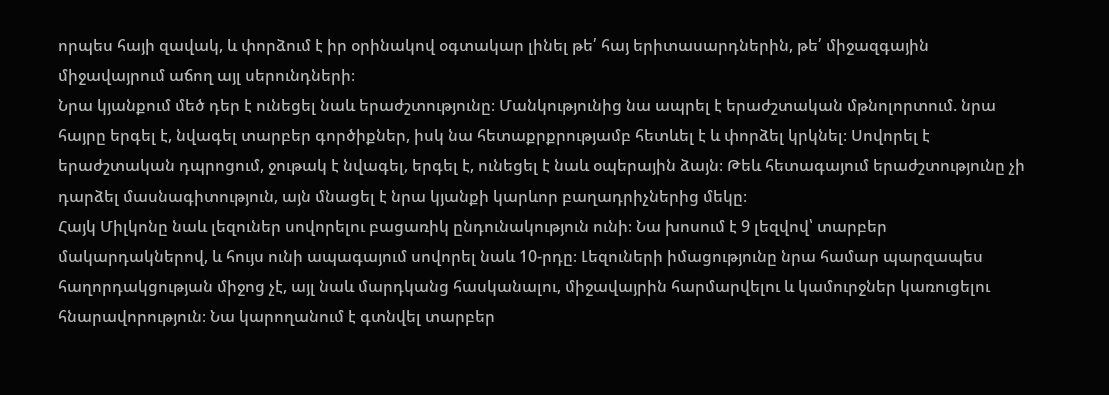որպես հայի զավակ, և փորձում է իր օրինակով օգտակար լինել թե՛ հայ երիտասարդներին, թե՛ միջազգային միջավայրում աճող այլ սերունդների։
Նրա կյանքում մեծ դեր է ունեցել նաև երաժշտությունը։ Մանկությունից նա ապրել է երաժշտական մթնոլորտում. նրա հայրը երգել է, նվագել տարբեր գործիքներ, իսկ նա հետաքրքրությամբ հետևել է և փորձել կրկնել։ Սովորել է երաժշտական դպրոցում, ջութակ է նվագել, երգել է, ունեցել է նաև օպերային ձայն։ Թեև հետագայում երաժշտությունը չի դարձել մասնագիտություն, այն մնացել է նրա կյանքի կարևոր բաղադրիչներից մեկը։
Հայկ Միլկոնը նաև լեզուներ սովորելու բացառիկ ընդունակություն ունի։ Նա խոսում է 9 լեզվով՝ տարբեր մակարդակներով, և հույս ունի ապագայում սովորել նաև 10-րդը։ Լեզուների իմացությունը նրա համար պարզապես հաղորդակցության միջոց չէ, այլ նաև մարդկանց հասկանալու, միջավայրին հարմարվելու և կամուրջներ կառուցելու հնարավորություն։ Նա կարողանում է գտնվել տարբեր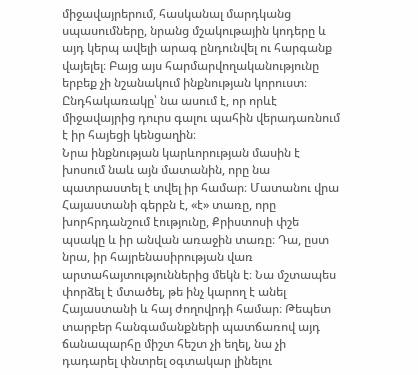միջավայրերում, հասկանալ մարդկանց սպասումները, նրանց մշակութային կոդերը և այդ կերպ ավելի արագ ընդունվել ու հարգանք վայելել։ Բայց այս հարմարվողականությունը երբեք չի նշանակում ինքնության կորուստ։ Ընդհակառակը՝ նա ասում է, որ որևէ միջավայրից դուրս գալու պահին վերադառնում է իր հայեցի կենցաղին։
Նրա ինքնության կարևորության մասին է խոսում նաև այն մատանին, որը նա պատրաստել է տվել իր համար։ Մատանու վրա Հայաստանի գերբն է, «է» տառը, որը խորհրդանշում էությունը, Քրիստոսի փշե պսակը և իր անվան առաջին տառը։ Դա, ըստ նրա, իր հայրենասիրության վառ արտահայտություններից մեկն է։ Նա մշտապես փորձել է մտածել, թե ինչ կարող է անել Հայաստանի և հայ ժողովրդի համար։ Թեպետ տարբեր հանգամանքների պատճառով այդ ճանապարհը միշտ հեշտ չի եղել, նա չի դադարել փնտրել օգտակար լինելու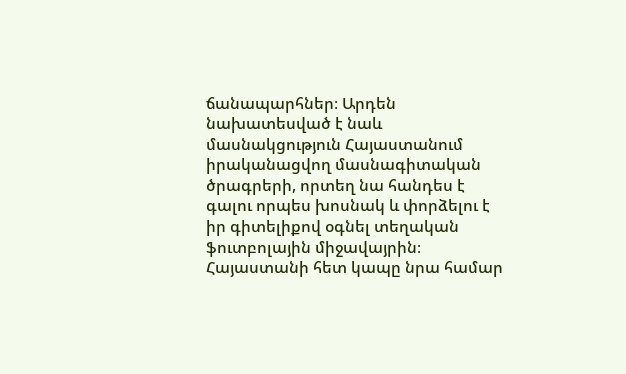ճանապարհներ։ Արդեն նախատեսված է նաև մասնակցություն Հայաստանում իրականացվող մասնագիտական ծրագրերի, որտեղ նա հանդես է գալու որպես խոսնակ և փորձելու է իր գիտելիքով օգնել տեղական ֆուտբոլային միջավայրին։
Հայաստանի հետ կապը նրա համար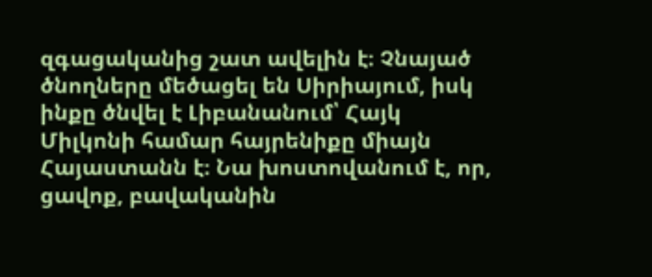զգացականից շատ ավելին է։ Չնայած ծնողները մեծացել են Սիրիայում, իսկ ինքը ծնվել է Լիբանանում՝ Հայկ Միլկոնի համար հայրենիքը միայն Հայաստանն է։ Նա խոստովանում է, որ, ցավոք, բավականին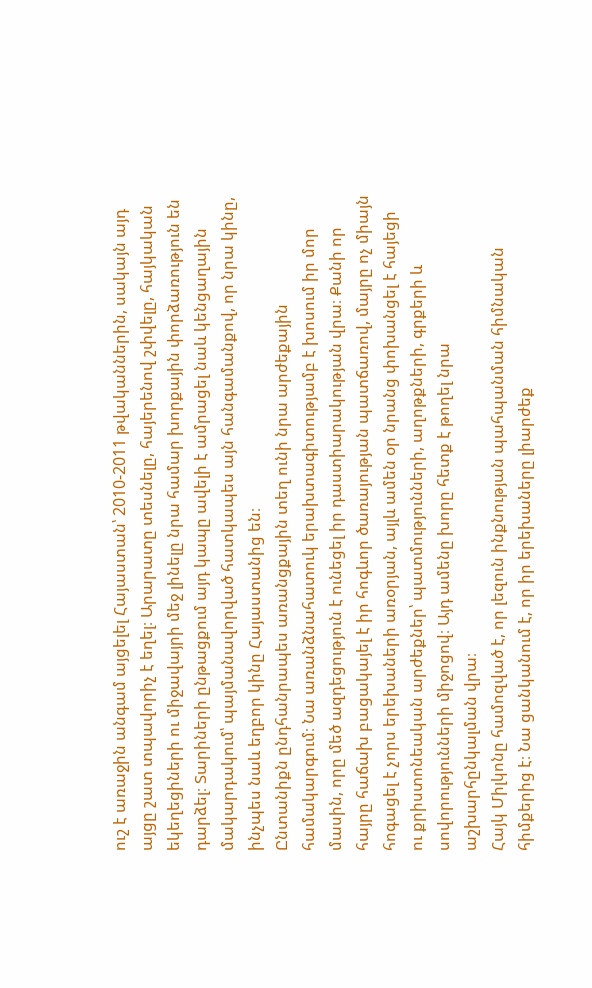ուշ է առաջին անգամ այցելել Հայաստան՝ 2010-2011 թվականներին, սակայն այդ այցը շատ տպավորիչ է եղել։ Արարատը տեսնելը, հայերենով շփվելը, հայկական եկեղեցիների ու միջավայրի մեջ լինելը նրա համար խորքային փորձառություն են դարձել։ Տարիների ընթացքում այդ կապը ավելի է ամրացել նաև կենցաղային մակարդակում՝ պայմանավորված հատկապես այն հանգամանքով, որ նրա կինը, ինչպես նաև եղբոր կինը Հայաստանից են։
Ընտանիքն ընդհանրապես առանցքային տեղ ունի նրա արժեքային համակարգում։ Նա առանձնահատուկ երախտագիտությամբ է խոսում իր մոր մասին, որը մեծ ազդեցություն է ունեցել իր դաստիարակության վրա։ Քանի որ հայրը հաճախ բացակայել է իր հոգևոր ծառայության պատճառով, մայրը ոչ միայն հոգացել է չորս երեխաների առօրյան, այլև ամեն օր նրանց փոխանցել է հայեցի ու քրիստոնեական արժեքներ՝ պատմությունների, աղոթքների, գրքերի և սովորությունների միջոցով։ Այդ ամենը խորը հետք է թողել նրա աշխարհընկալման վրա։
Հայկ Միլկոնը համոզված է, որ լեզուն ինքնության պահպանման հիմնական հիմքերից է։ Նա ցանկանում է, որ իր երեխաները լիարժեք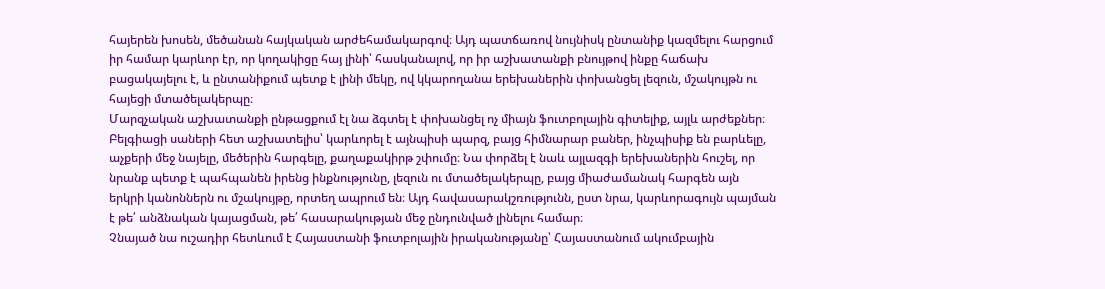հայերեն խոսեն, մեծանան հայկական արժեհամակարգով։ Այդ պատճառով նույնիսկ ընտանիք կազմելու հարցում իր համար կարևոր էր, որ կողակիցը հայ լինի՝ հասկանալով, որ իր աշխատանքի բնույթով ինքը հաճախ բացակայելու է, և ընտանիքում պետք է լինի մեկը, ով կկարողանա երեխաներին փոխանցել լեզուն, մշակույթն ու հայեցի մտածելակերպը։
Մարզչական աշխատանքի ընթացքում էլ նա ձգտել է փոխանցել ոչ միայն ֆուտբոլային գիտելիք, այլև արժեքներ։ Բելգիացի սաների հետ աշխատելիս՝ կարևորել է այնպիսի պարզ, բայց հիմնարար բաներ, ինչպիսիք են բարևելը, աչքերի մեջ նայելը, մեծերին հարգելը, քաղաքակիրթ շփումը։ Նա փորձել է նաև այլազգի երեխաներին հուշել, որ նրանք պետք է պահպանեն իրենց ինքնությունը, լեզուն ու մտածելակերպը, բայց միաժամանակ հարգեն այն երկրի կանոններն ու մշակույթը, որտեղ ապրում են։ Այդ հավասարակշռությունն, ըստ նրա, կարևորագույն պայման է թե՛ անձնական կայացման, թե՛ հասարակության մեջ ընդունված լինելու համար։
Չնայած նա ուշադիր հետևում է Հայաստանի ֆուտբոլային իրականությանը՝ Հայաստանում ակումբային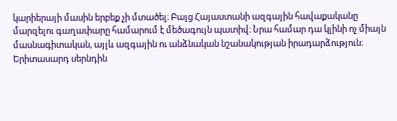կարիերայի մասին երբեք չի մտածել։ Բայց Հայաստանի ազգային հավաքականը մարզելու գաղափարը համարում է մեծագույն պատիվ։ Նրա համար դա կլինի ոչ միայն մասնագիտական, այլև ազգային ու անձնական նշանակության իրադարձություն։
Երիտասարդ սերնդին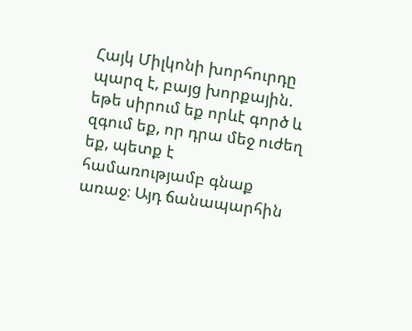Հայկ Միլկոնի խորհուրդը պարզ է, բայց խորքային. եթե սիրում եք որևէ գործ և զգում եք, որ դրա մեջ ուժեղ եք, պետք է համառությամբ գնաք առաջ։ Այդ ճանապարհին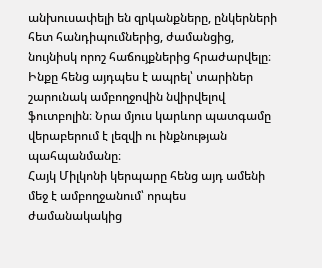անխուսափելի են զրկանքները, ընկերների հետ հանդիպումներից, ժամանցից, նույնիսկ որոշ հաճույքներից հրաժարվելը։ Ինքը հենց այդպես է ապրել՝ տարիներ շարունակ ամբողջովին նվիրվելով ֆուտբոլին։ Նրա մյուս կարևոր պատգամը վերաբերում է լեզվի ու ինքնության պահպանմանը։
Հայկ Միլկոնի կերպարը հենց այդ ամենի մեջ է ամբողջանում՝ որպես ժամանակակից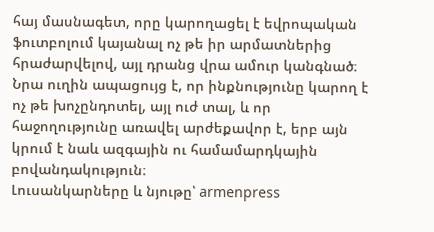հայ մասնագետ, որը կարողացել է եվրոպական ֆուտբոլում կայանալ ոչ թե իր արմատներից հրաժարվելով, այլ դրանց վրա ամուր կանգնած։ Նրա ուղին ապացույց է, որ ինքնությունը կարող է ոչ թե խոչընդոտել, այլ ուժ տալ, և որ հաջողությունը առավել արժեքավոր է, երբ այն կրում է նաև ազգային ու համամարդկային բովանդակություն։
Լուսանկարները և նյութը՝ armenpress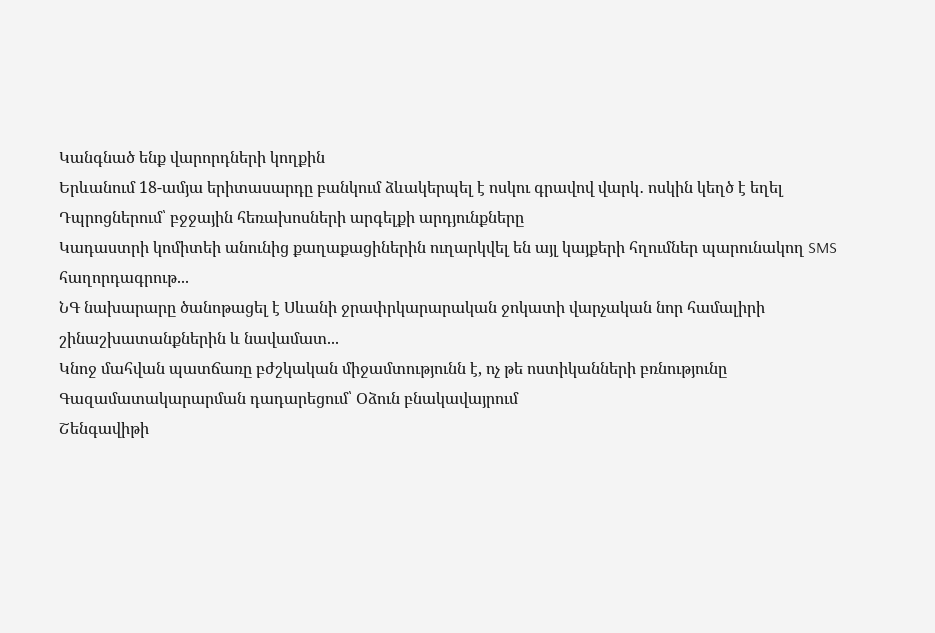Կանգնած ենք վարորդների կողքին
Երևանում 18-ամյա երիտասարդը բանկում ձևակերպել է ոսկու գրավով վարկ․ ոսկին կեղծ է եղել
Դպրոցներում՝ բջջային հեռախոսների արգելքի արդյունքները
Կադաստրի կոմիտեի անունից քաղաքացիներին ուղարկվել են այլ կայքերի հղումներ պարունակող SMS հաղորդագրութ...
ՆԳ նախարարը ծանոթացել է Սևանի ջրափրկարարական ջոկատի վարչական նոր համալիրի շինաշխատանքներին և նավամատ...
Կնոջ մահվան պատճառը բժշկական միջամտությունն է, ոչ թե ոստիկանների բռնությունը
Գազամատակարարման դադարեցում՝ Օձուն բնակավայրում
Շենգավիթի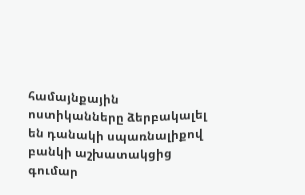համայնքային ոստիկանները ձերբակալել են դանակի սպառնալիքով բանկի աշխատակցից գումար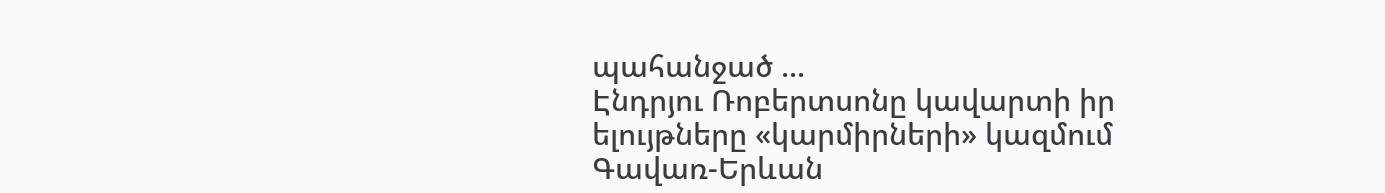պահանջած ...
Էնդրյու Ռոբերտսոնը կավարտի իր ելույթները «կարմիրների» կազմում
Գավառ-Երևան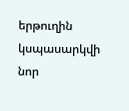երթուղին կսպասարկվի նոր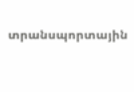տրանսպորտային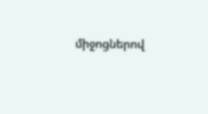միջոցներով